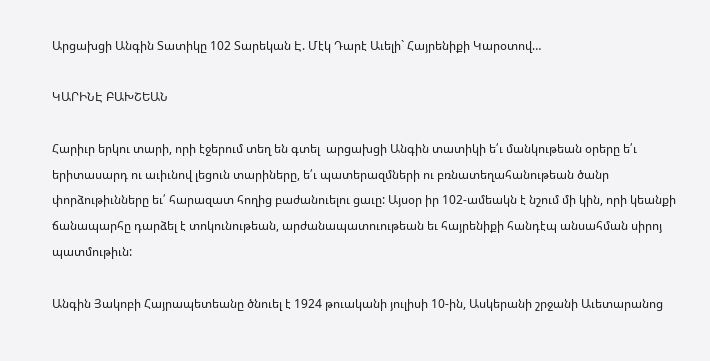Արցախցի Անգին Տատիկը 102 Տարեկան Է. Մէկ Դարէ Աւելի` Հայրենիքի Կարօտով…

ԿԱՐԻՆԷ ԲԱԽՇԵԱՆ

Հարիւր երկու տարի, որի էջերում տեղ են գտել  արցախցի Անգին տատիկի ե՛ւ մանկութեան օրերը ե՛ւ երիտասարդ ու աւիւնով լեցուն տարիները, ե՛ւ պատերազմների ու բռնատեղահանութեան ծանր փորձութիւնները եւ՛ հարազատ հողից բաժանուելու ցաւը: Այսօր իր 102-ամեակն է նշում մի կին, որի կեանքի ճանապարհը դարձել է տոկունութեան, արժանապատուութեան եւ հայրենիքի հանդէպ անսահման սիրոյ պատմութիւն:

Անգին Յակոբի Հայրապետեանը ծնուել է 1924 թուականի յուլիսի 10-ին, Ասկերանի շրջանի Աւետարանոց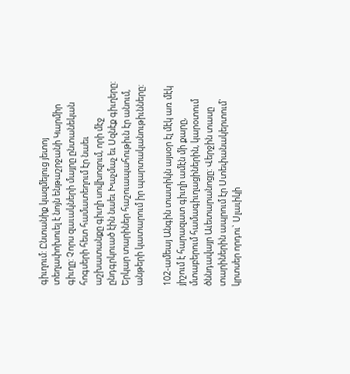գիւղում: Ընտանիք կազմելուց յետոյ տեղափոխուել է նոյն ենթաշրջանի Կարմիր գիւղը: Չորս զաւակների մայրը ընտանեկան հոգսերի հետ համատեղում էր նաեւ աշխատանքը գիւղի սովխոզում, որի մէջ ընդգրկուած էին նաեւ Խաչմաչ եւ Սզնէք գիւղերը: Երկար տարիներ հաշուապահութիւն էր անում, անթերի կատարում իր պարտականութիւնները:

102-ամեայ Անգին տատիկն այսօր էլ մէկ առ մէկ յիշում է հարազատ գիւղի ամէն մի քարը, մտաբերում համագիւղացիներին, կարօտում ծննդավայր Աւետարանոցը: Վերջին տասը տարիներին ապրում էր Ստեփանակերտում` կրտսեր որդու` Սլաւիկի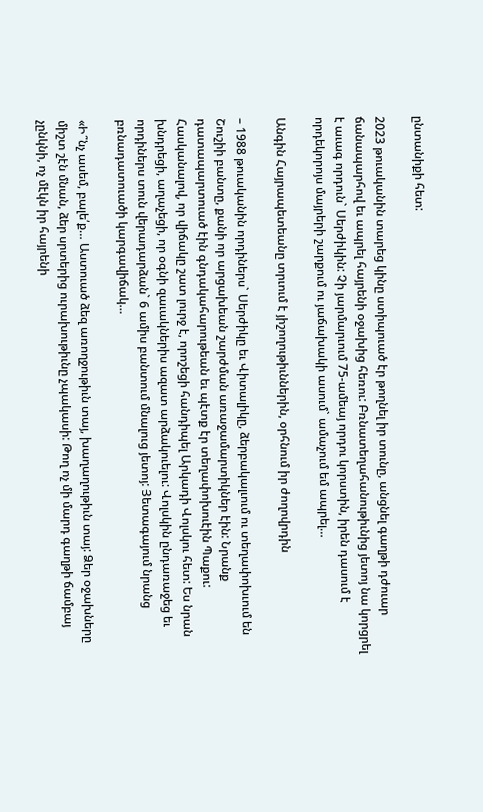ընտանիքի հետ:

2023 թուականին տարեց կինը ստիպուած էր թողնել իր տունը, անցնել գաղթի դժուար ճանապարհով եւ ապրել հայրենի օջախից հեռու: Բռնատեղահանութիւնից յետոյ նա կորցրել է աւագ որդուն` Սերժիկին: Չի յարմարւում 75-ամեայ որդու կորստին, իրեն դասում է որդեկորոյս մայրերի շարքում ու յաճախակի ասում` ամաչում եմ ապրել…

Անգին Հայրապետեանը տրւում է յիշողութիւններին, օրհնում իր ժողովրդին

– 1988 թուականին որդիներս` Սերժիկը եւ Վիտալիկը, ձերբակալւում ու տեղափոխւում են Շուշիի բանտը, քանի որ արցախեան շարժման առաջամարտիկներ էին: Նրանք դատապարտուած էին գնդակահարութեան եւ պէտք էր տեղափոխուէին Պաքու: Հասկանալով, որ վիճակը շատ լուրջ է, որոշեցի հանդիպել Արկադի Վոլսկու հետ: Ես նրան խնդրեցի, աղաչեցի, որ օգնի զաւակներիս ազատ արձակուելու: Վոլսկին ընդառաջեց եւ որդիներս տուն վերադարձան` 6 ամիս բանտում մնալուց յետոյ: Յետագայում նրանց բռնադատուածի կարգավիճակ…

«Ի՞նչ ասեմ, բալե՛ք… Աստուած ձեզ առողջութիւն տայ, խաղաղութիւն տայ: Ձեր օջախները միշտ շէն մնան, ձեր սրտերից ուրախութիւնը չպակասի: Թող ոչ մի մարդ գաղթի ճամբայ չընկնի, ոչ մէկն իր հայրենի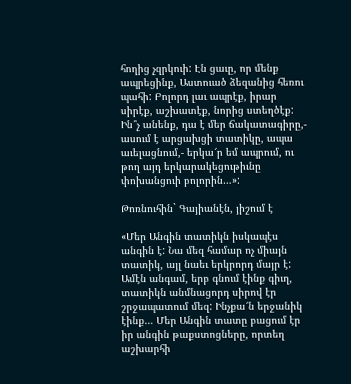հողից չզրկուի: Էն ցաւը, որ մենք ապրեցինք, Աստուած ձեզանից հեռու պահի: Բոլորդ լաւ ապրէք, իրար սիրէք, աշխատէք, նորից ստեղծէք: Ին՞չ անենք, դա է մեր ճակատագիրը,- ասում է արցախցի տատիկը, ապա աւելացնում,- երկա՜ր եմ ապրում, ու թող այդ երկարակեցութիւնը փոխանցուի բոլորին…»:

Թոռնուհին` Գայիանէն, յիշում է

«Մեր Անգին տատիկն իսկապէս անգին է: Նա մեզ համար ոչ միայն տատիկ, այլ նաեւ երկրորդ մայր է: Ամէն անգամ, երբ գնում էինք գիւղ, տատիկն անմնացորդ սիրով էր շրջապատում մեզ: Ինչքա՜ն երջանիկ էինք… Մեր Անգին տատը բացում էր իր անգին թաքստոցները, որտեղ աշխարհի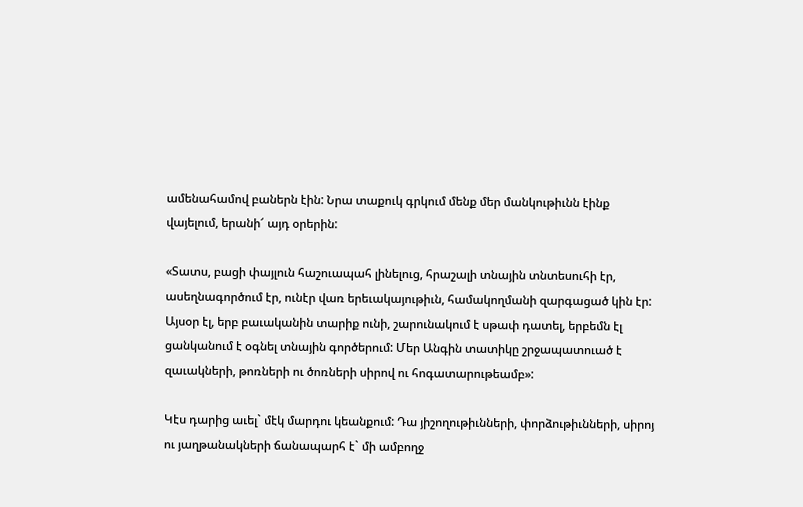ամենահամով բաներն էին: Նրա տաքուկ գրկում մենք մեր մանկութիւնն էինք վայելում, երանի՜ այդ օրերին:

«Տատս, բացի փայլուն հաշուապահ լինելուց, հրաշալի տնային տնտեսուհի էր, ասեղնագործում էր, ունէր վառ երեւակայութիւն, համակողմանի զարգացած կին էր: Այսօր էլ, երբ բաւականին տարիք ունի, շարունակում է սթափ դատել, երբեմն էլ ցանկանում է օգնել տնային գործերում: Մեր Անգին տատիկը շրջապատուած է զաւակների, թոռների ու ծոռների սիրով ու հոգատարութեամբ»:

Կէս դարից աւել` մէկ մարդու կեանքում: Դա յիշողութիւնների, փորձութիւնների, սիրոյ ու յաղթանակների ճանապարհ է` մի ամբողջ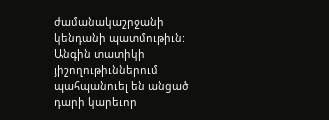ժամանակաշրջանի կենդանի պատմութիւն: Անգին տատիկի յիշողութիւններում պահպանուել են անցած դարի կարեւոր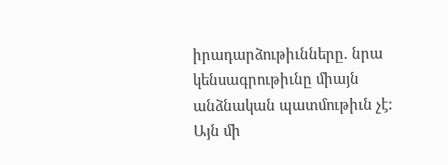իրադարձութիւնները. նրա կենսագրութիւնը միայն անձնական պատմութիւն չէ: Այն մի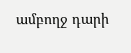ամբողջ դարի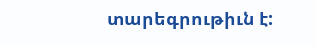տարեգրութիւն է: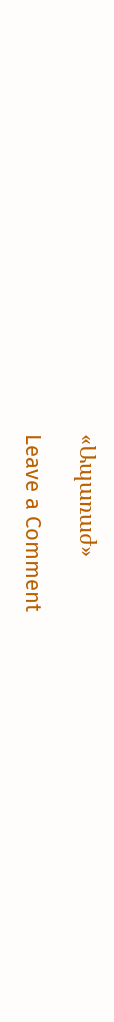«Ապառաժ»

Leave a Comment